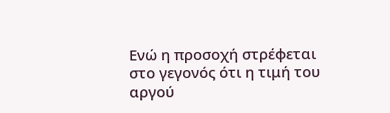Ενώ η προσοχή στρέφεται στο γεγονός ότι η τιμή του αργού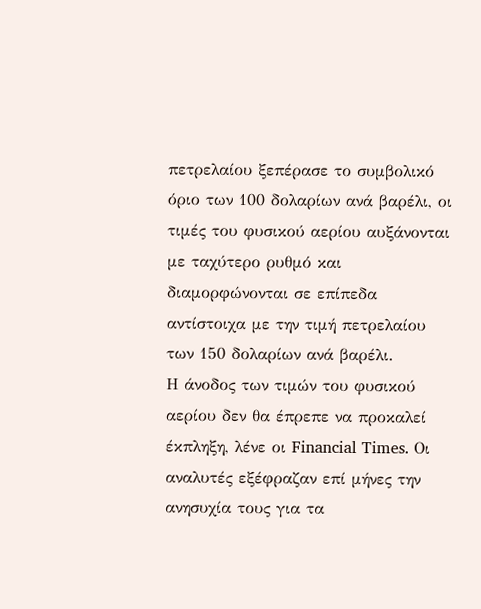πετρελαίου ξεπέρασε το συμβολικό όριο των 100 δολαρίων ανά βαρέλι, οι τιμές του φυσικού αερίου αυξάνονται με ταχύτερο ρυθμό και διαμορφώνονται σε επίπεδα αντίστοιχα με την τιμή πετρελαίου των 150 δολαρίων ανά βαρέλι.
Η άνοδος των τιμών του φυσικού αερίου δεν θα έπρεπε να προκαλεί έκπληξη, λένε οι Financial Times. Οι αναλυτές εξέφραζαν επί μήνες την ανησυχία τους για τα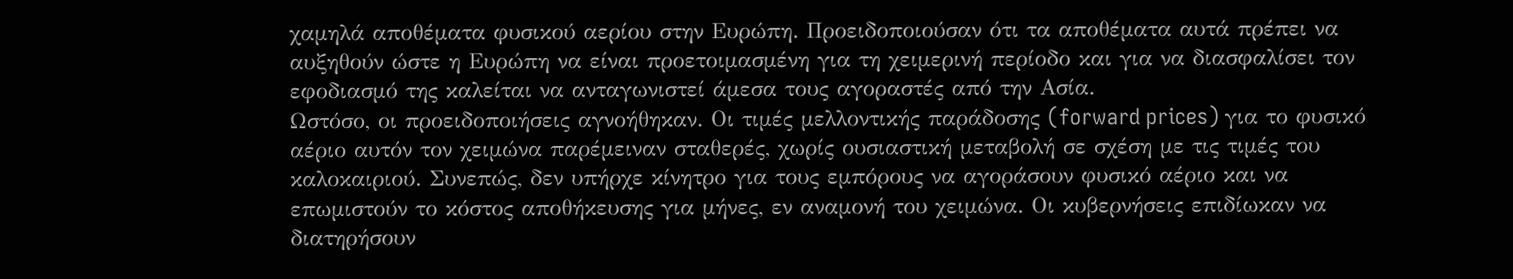χαμηλά αποθέματα φυσικού αερίου στην Ευρώπη. Προειδοποιούσαν ότι τα αποθέματα αυτά πρέπει να αυξηθούν ώστε η Ευρώπη να είναι προετοιμασμένη για τη χειμερινή περίοδο και για να διασφαλίσει τον εφοδιασμό της καλείται να ανταγωνιστεί άμεσα τους αγοραστές από την Ασία.
Ωστόσο, οι προειδοποιήσεις αγνοήθηκαν. Οι τιμές μελλοντικής παράδοσης (forward prices) για το φυσικό αέριο αυτόν τον χειμώνα παρέμειναν σταθερές, χωρίς ουσιαστική μεταβολή σε σχέση με τις τιμές του καλοκαιριού. Συνεπώς, δεν υπήρχε κίνητρο για τους εμπόρους να αγοράσουν φυσικό αέριο και να επωμιστούν το κόστος αποθήκευσης για μήνες, εν αναμονή του χειμώνα. Οι κυβερνήσεις επιδίωκαν να διατηρήσουν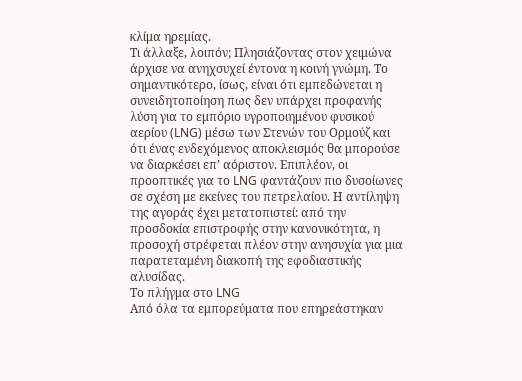κλίμα ηρεμίας.
Τι άλλαξε, λοιπόν; Πλησιάζοντας στον χειμώνα άρχισε να ανηχσυχεί έντονα η κοινή γνώμη. Το σημαντικότερο, ίσως, είναι ότι εμπεδώνεται η συνειδητοποίηση πως δεν υπάρχει προφανής λύση για το εμπόριο υγροποιημένου φυσικού αερίου (LNG) μέσω των Στενών του Ορμούζ και ότι ένας ενδεχόμενος αποκλεισμός θα μπορούσε να διαρκέσει επ’ αόριστον. Επιπλέον, οι προοπτικές για το LNG φαντάζουν πιο δυσοίωνες σε σχέση με εκείνες του πετρελαίου. Η αντίληψη της αγοράς έχει μετατοπιστεί: από την προσδοκία επιστροφής στην κανονικότητα, η προσοχή στρέφεται πλέον στην ανησυχία για μια παρατεταμένη διακοπή της εφοδιαστικής αλυσίδας.
Το πλήγμα στο LNG
Από όλα τα εμπορεύματα που επηρεάστηκαν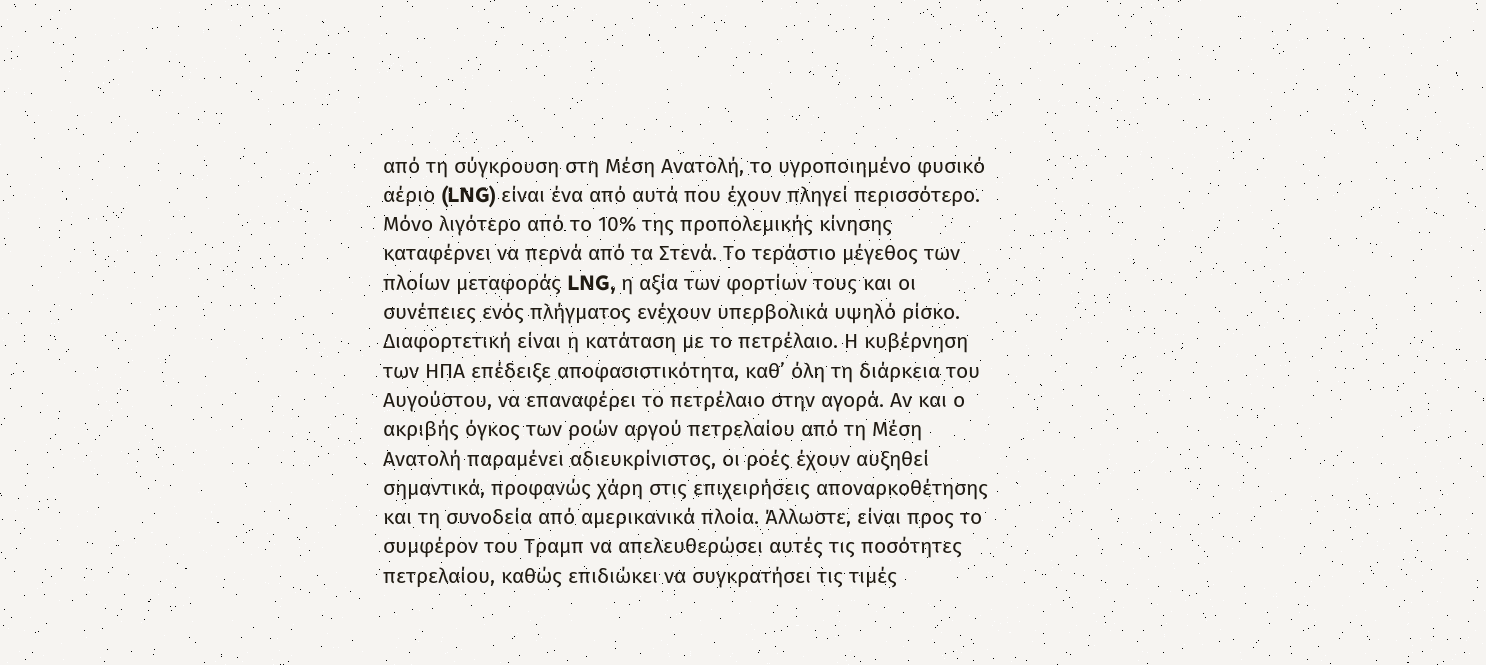από τη σύγκρουση στη Μέση Ανατολή, το υγροποιημένο φυσικό αέριο (LNG) είναι ένα από αυτά που έχουν πληγεί περισσότερο. Μόνο λιγότερο από το 10% της προπολεμικής κίνησης καταφέρνει να περνά από τα Στενά. Το τεράστιο μέγεθος των πλοίων μεταφοράς LNG, η αξία των φορτίων τους και οι συνέπειες ενός πλήγματος ενέχουν υπερβολικά υψηλό ρίσκο.
Διαφορτετική είναι η κατάταση με το πετρέλαιο. Η κυβέρνηση των ΗΠΑ επέδειξε αποφασιστικότητα, καθ’ όλη τη διάρκεια του Αυγούστου, να επαναφέρει το πετρέλαιο στην αγορά. Αν και ο ακριβής όγκος των ροών αργού πετρελαίου από τη Μέση Ανατολή παραμένει αδιευκρίνιστος, οι ροές έχουν αυξηθεί σημαντικά, προφανώς χάρη στις επιχειρήσεις αποναρκοθέτησης και τη συνοδεία από αμερικανικά πλοία. Άλλωστε, είναι προς το συμφέρον του Τραμπ να απελευθερώσει αυτές τις ποσότητες πετρελαίου, καθώς επιδιώκει να συγκρατήσει τις τιμές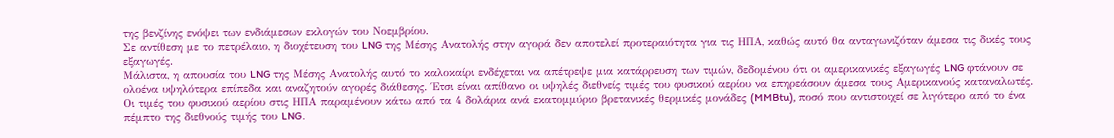της βενζίνης ενόψει των ενδιάμεσων εκλογών του Νοεμβρίου.
Σε αντίθεση με το πετρέλαιο, η διοχέτευση του LNG της Μέσης Ανατολής στην αγορά δεν αποτελεί προτεραιότητα για τις ΗΠΑ, καθώς αυτό θα ανταγωνιζόταν άμεσα τις δικές τους εξαγωγές.
Μάλιστα, η απουσία του LNG της Μέσης Ανατολής αυτό το καλοκαίρι ενδέχεται να απέτρεψε μια κατάρρευση των τιμών, δεδομένου ότι οι αμερικανικές εξαγωγές LNG φτάνουν σε ολοένα υψηλότερα επίπεδα και αναζητούν αγορές διάθεσης. Έτσι είναι απίθανο οι υψηλές διεθνείς τιμές του φυσικού αερίου να επηρεάσουν άμεσα τους Αμερικανούς καταναλωτές. Οι τιμές του φυσικού αερίου στις ΗΠΑ παραμένουν κάτω από τα 4 δολάρια ανά εκατομμύριο βρετανικές θερμικές μονάδες (MMBtu), ποσό που αντιστοιχεί σε λιγότερο από το ένα πέμπτο της διεθνούς τιμής του LNG.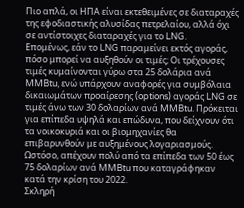Πιο απλά, οι ΗΠΑ είναι εκτεθειμένες σε διαταραχές της εφοδιαστικής αλυσίδας πετρελαίου, αλλά όχι σε αντίστοιχες διαταραχές για το LNG.
Επομένως, εάν το LNG παραμείνει εκτός αγοράς, πόσο μπορεί να αυξηθούν οι τιμές; Οι τρέχουσες τιμές κυμαίνονται γύρω στα 25 δολάρια ανά MMBtu, ενώ υπάρχουν αναφορές για συμβόλαια δικαιωμάτων προαίρεσης (options) αγοράς LNG σε τιμές άνω των 30 δολαρίων ανά MMBtu. Πρόκειται για επίπεδα υψηλά και επώδυνα, που δείχνουν ότι τα νοικοκυριά και οι βιομηχανίες θα επιβαρυνθούν με αυξημένους λογαριασμούς. Ωστόσο, απέχουν πολύ από τα επίπεδα των 50 έως 75 δολαρίων ανά MMBtu που καταγράφηκαν κατά την κρίση του 2022.
Σκληρή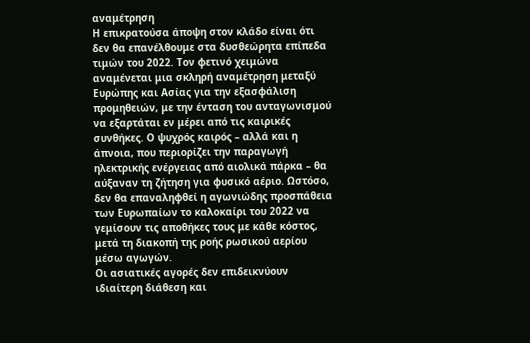αναμέτρηση
Η επικρατούσα άποψη στον κλάδο είναι ότι δεν θα επανέλθουμε στα δυσθεώρητα επίπεδα τιμών του 2022. Τον φετινό χειμώνα αναμένεται μια σκληρή αναμέτρηση μεταξύ Ευρώπης και Ασίας για την εξασφάλιση προμηθειών, με την ένταση του ανταγωνισμού να εξαρτάται εν μέρει από τις καιρικές συνθήκες. Ο ψυχρός καιρός – αλλά και η άπνοια, που περιορίζει την παραγωγή ηλεκτρικής ενέργειας από αιολικά πάρκα – θα αύξαναν τη ζήτηση για φυσικό αέριο. Ωστόσο, δεν θα επαναληφθεί η αγωνιώδης προσπάθεια των Ευρωπαίων το καλοκαίρι του 2022 να γεμίσουν τις αποθήκες τους με κάθε κόστος, μετά τη διακοπή της ροής ρωσικού αερίου μέσω αγωγών.
Οι ασιατικές αγορές δεν επιδεικνύουν ιδιαίτερη διάθεση και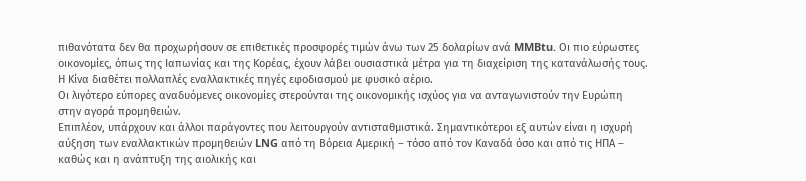πιθανότατα δεν θα προχωρήσουν σε επιθετικές προσφορές τιμών άνω των 25 δολαρίων ανά MMBtu. Οι πιο εύρωστες οικονομίες, όπως της Ιαπωνίας και της Κορέας, έχουν λάβει ουσιαστικά μέτρα για τη διαχείριση της κατανάλωσής τους. Η Κίνα διαθέτει πολλαπλές εναλλακτικές πηγές εφοδιασμού με φυσικό αέριο.
Οι λιγότερο εύπορες αναδυόμενες οικονομίες στερούνται της οικονομικής ισχύος για να ανταγωνιστούν την Ευρώπη στην αγορά προμηθειών.
Επιπλέον, υπάρχουν και άλλοι παράγοντες που λειτουργούν αντισταθμιστικά. Σημαντικότεροι εξ αυτών είναι η ισχυρή αύξηση των εναλλακτικών προμηθειών LNG από τη Βόρεια Αμερική – τόσο από τον Καναδά όσο και από τις ΗΠΑ – καθώς και η ανάπτυξη της αιολικής και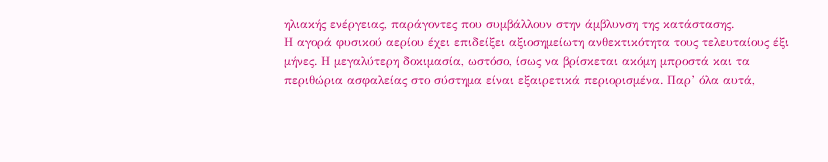ηλιακής ενέργειας, παράγοντες που συμβάλλουν στην άμβλυνση της κατάστασης.
Η αγορά φυσικού αερίου έχει επιδείξει αξιοσημείωτη ανθεκτικότητα τους τελευταίους έξι μήνες. Η μεγαλύτερη δοκιμασία, ωστόσο, ίσως να βρίσκεται ακόμη μπροστά και τα περιθώρια ασφαλείας στο σύστημα είναι εξαιρετικά περιορισμένα. Παρ’ όλα αυτά,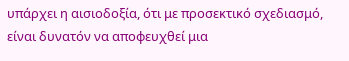υπάρχει η αισιοδοξία, ότι με προσεκτικό σχεδιασμό, είναι δυνατόν να αποφευχθεί μια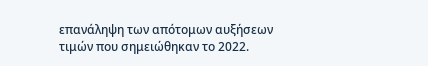επανάληψη των απότομων αυξήσεων τιμών που σημειώθηκαν το 2022.